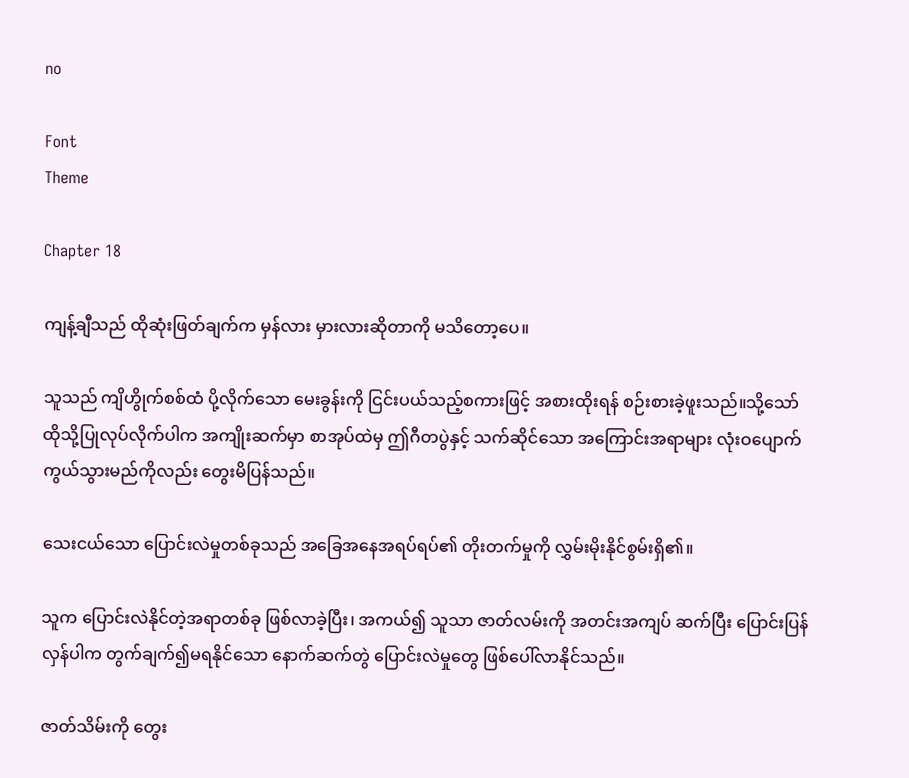no

Font
Theme

Chapter 18

ကျန့်ချီသည် ထိုဆုံးဖြတ်ချက်က မှန်လား မှားလားဆိုတာကို မသိတော့ပေ။

သူသည် ကျိဟွိုက်စစ်ထံ ပို့လိုက်သော မေးခွန်းကို ငြင်းပယ်သည့်စကားဖြင့် အစားထိုးရန် စဉ်းစားခဲ့ဖူးသည်။သို့သော် ထိုသို့ပြုလုပ်လိုက်ပါက အကျိုးဆက်မှာ စာအုပ်ထဲမှ ဤဂီတပွဲနှင့် သက်ဆိုင်သော အကြောင်းအရာများ လုံးဝပျောက်ကွယ်သွားမည်ကိုလည်း တွေးမိပြန်သည်။

သေးငယ်သော ပြောင်းလဲမှုတစ်ခုသည် အခြေအနေအရပ်ရပ်၏ တိုးတက်မှုကို လွှမ်းမိုးနိုင်စွမ်းရှိ၏။

သူက ပြောင်းလဲနိုင်တဲ့အရာတစ်ခု ဖြစ်လာခဲ့ပြီး၊ အကယ်၍ သူသာ ဇာတ်လမ်းကို အတင်းအကျပ် ဆက်ပြီး ပြောင်းပြန်လှန်ပါက တွက်ချက်၍မရနိုင်သော နောက်ဆက်တွဲ ပြောင်းလဲမှုတွေ ဖြစ်ပေါ်လာနိုင်သည်။

ဇာတ်သိမ်းကို တွေး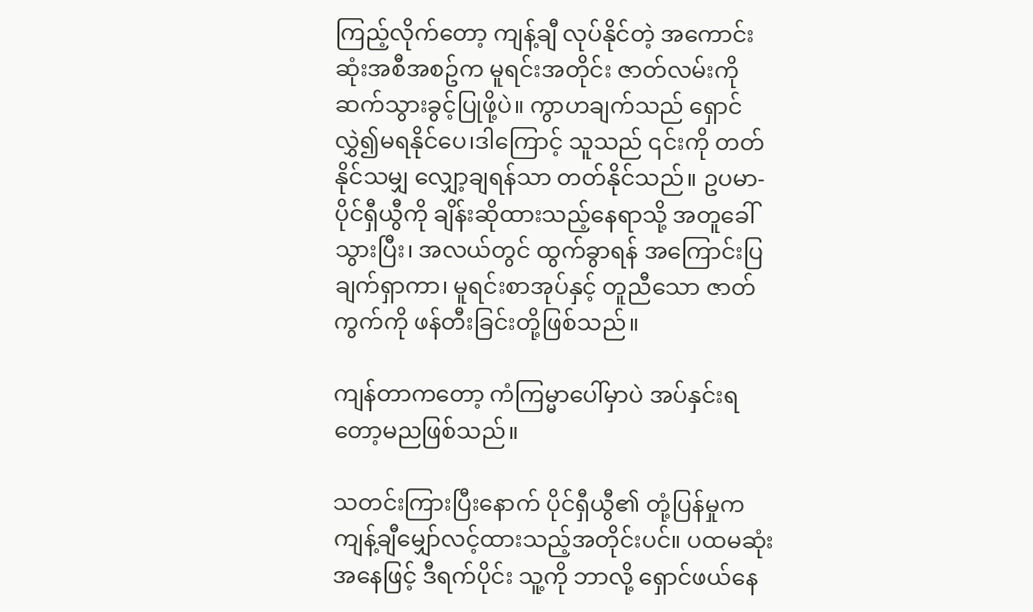ကြည့်လိုက်တော့ ကျန့်ချီ လုပ်နိုင်တဲ့ အကောင်းဆုံးအစီအစဥ်က မူရင်းအတိုင်း ဇာတ်လမ်းကို ဆက်သွားခွင့်ပြုဖို့ပဲ။ ကွာဟချက်သည် ရှောင်လွှဲ၍မရနိုင်ပေ၊ဒါကြောင့် သူသည် ၎င်းကို တတ်နိုင်သမျှ လျှော့ချရန်သာ တတ်နိုင်သည်။ ဥပမာ- ပိုင်ရှီယွီကို ချိန်းဆိုထားသည့်နေရာသို့ အတူခေါ်သွားပြီး၊ အလယ်တွင် ထွက်ခွာရန် အကြောင်းပြချက်ရှာကာ၊ မူရင်းစာအုပ်နှင့် တူညီသော ဇာတ်ကွက်ကို ဖန်တီးခြင်းတို့ဖြစ်သည်။

ကျန်တာကတော့ ကံကြမ္မာပေါ်မှာပဲ အပ်နှင်းရတော့မညဖြစ်သည်။

သတင်းကြားပြီးနောက် ပိုင်ရှီယွီ၏ တုံ့ပြန်မှုက ကျန့်ချီမျှော်လင့်ထားသည့်အတိုင်းပင်။ ပထမဆုံးအနေဖြင့် ဒီရက်ပိုင်း သူ့ကို ဘာလို့ ရှောင်ဖယ်နေ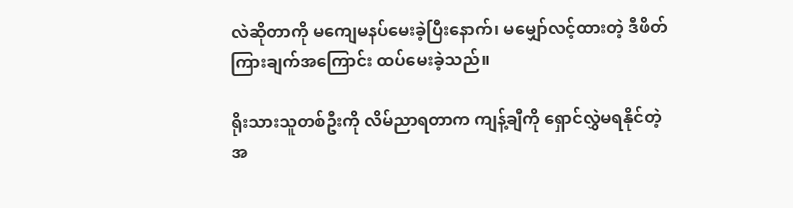လဲဆိုတာကို မကျေမနပ်မေးခဲ့ပြီးနောက်၊ မမျှော်လင့်ထားတဲ့ ဒီဖိတ်ကြားချက်အကြောင်း ထပ်မေးခဲ့သည်။

ရိုးသားသူတစ်ဦးကို လိမ်ညာရတာက ကျန့်ချီကို ရှောင်လွှဲမရနိုင်တဲ့ အ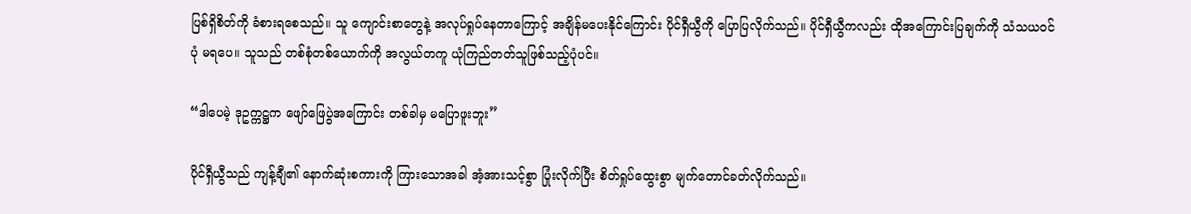ပြစ်ရှိစိတ်ကို ခံစားရစေသည်။ သူ ကျောင်းစာတွေနဲ့ အလုပ်ရှုပ်နေတာကြောင့် အချိန်မပေးနိုင်ကြောင်း ပိုင်ရှီယွီကို ပြောပြလိုက်သည်။ ပိုင်ရှီယွီကလည်း ထိုအကြောင်းပြချက်ကို သံသယဝင်ပုံ မရပေ။ သူသည် တစ်စုံတစ်ယောက်ကို အလွယ်တကူ ယုံကြည်တတ်သူဖြစ်သည့်ပုံပင်။

“ဒါပေမဲ့ ဒုဥက္ကဋ္ဌက ဖျော်ဖြေပွဲအကြောင်း တစ်ခါမှ မပြောဖူးဘူး”

ပိုင်ရှီယွီသည် ကျန့်ချီ၏ နောက်ဆုံးစကားကို ကြားသောအခါ အံ့အားသင့်စွာ ပြုံးလိုက်ပြီး စိတ်ရှုပ်ထွေးစွာ မျက်တောင်ခတ်လိုက်သည်။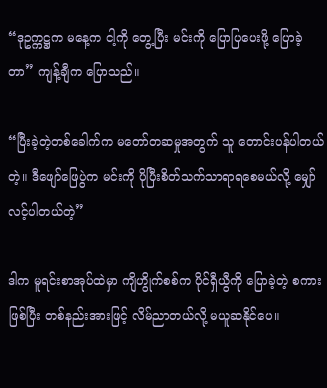“ဒုဥက္ကဋ္ဌက မနေ့က ငါ့ကို တွေ့ပြီး မင်းကို ပြောပြပေးဖို့ ပြောခဲ့တာ” ကျန့်ချီက ပြောသည်။

“ပြီးခဲ့တဲ့တစ်ခေါက်က မတော်တဆမှုအတွက် သူ တောင်းပန်ပါတယ်တဲ့။ ဒီဖျော်ဖြေပွဲက မင်းကို ပိုပြီးစိတ်သက်သာရာရစေမယ်လို့ မျှော်လင့်ပါတယ်တဲ့”

ဒါက မူရင်းစာအုပ်ထဲမှာ ကျိဟွိုက်စစ်က ပိုင်ရှီယွီကို ပြောခဲ့တဲ့ စကားဖြစ်ပြီး တစ်နည်းအားဖြင့် လိမ်ညာတယ်လို့ မယူဆနိုင်ပေ။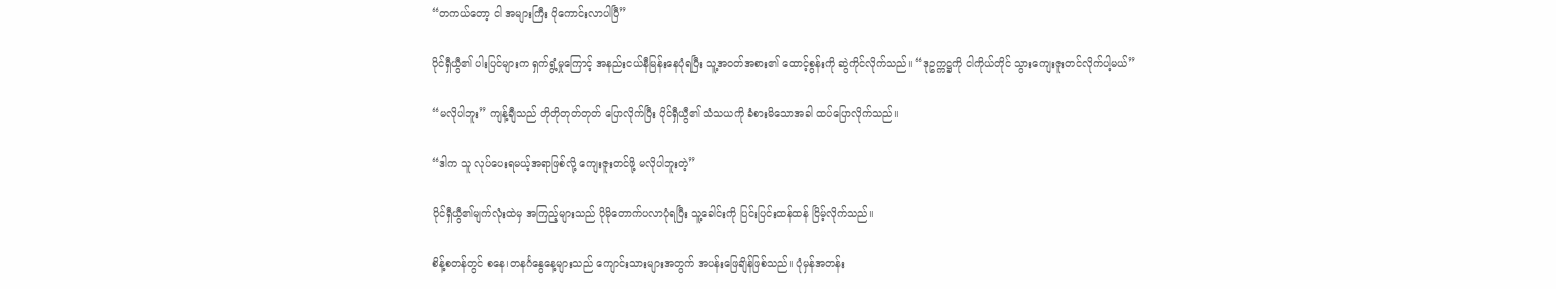“တကယ်တော့ ငါ အများကြီး ပိုကောင်းလာပါပြီ”

ပိုင်ရှီယွီ၏ ပါးပြင်များက ရှက်ရွံ့မှုကြောင့် အနည်းငယ်နီမြန်းနေပုံရပြီး သူ့အဝတ်အစား၏ ထောင့်စွန်းကို ဆွဲကိုင်လိုက်သည်။ “ဒုဥက္ကဋ္ဌကို ငါကိုယ်တိုင် သွားကျေးဇူးတင်လိုက်ပါ့မယ်”

“မလိုပါဘူး” ကျန့်ချီသည် တိုတိုတုတ်တုတ် ပြောလိုက်ပြီး ပိုင်ရှီယွီ၏ သံသယကို ခံစားမိသောအခါ ထပ်ပြောလိုက်သည်။

“ဒါက သူ လုပ်ပေးရမယ့်အရာဖြစ်လို့ ကျေးဇူးတင်ဖို့ မလိုပါဘူးတဲ့”

ပိုင်ရှီယွီ၏မျက်လုံးထဲမှ အကြည့်များသည် ပိုမိုတောက်ပလာပုံရပြီး သူ့ခေါင်းကို ပြင်းပြင်းထန်ထန် ငြိမ့်လိုက်သည်။

စိန့်စတန်တွင် စနေ၊တနင်္ဂနွေနေ့များသည် ကျောင်းသားများအတွက် အပန်းဖြေချိန်ဖြစ်သည်။ ပုံမှန်အတန်း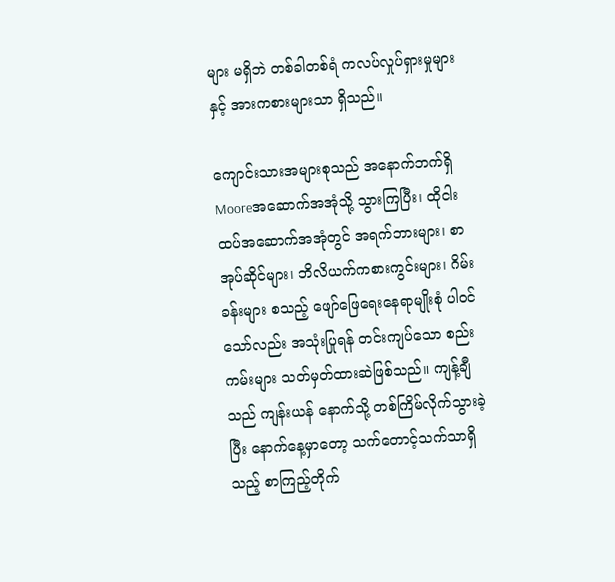များ မရှိဘဲ တစ်ခါတစ်ရံ ကလပ်လှုပ်ရှားမှုများနှင့် အားကစားများသာ ရှိသည်။

ကျောင်းသားအများစုသည် အနောက်ဘက်ရှိ Mooreအဆောက်အအုံသို့ သွားကြပြီး၊ ထိုငါးထပ်အဆောက်အအုံတွင် အရက်ဘားများ၊ စာအုပ်ဆိုင်များ၊ ဘိလိယက်ကစားကွင်းများ၊ ဂိမ်းခန်းများ စသည့် ဖျော်ဖြေရေးနေရာမျိုးစုံ ပါဝင်သော်လည်း အသုံးပြုရန် တင်းကျပ်သော စည်းကမ်းများ သတ်မှတ်ထားဆဲဖြစ်သည်။ ကျန့်ချီသည် ကျန်းယန် နောက်သို့ တစ်ကြိမ်လိုက်သွားခဲ့ပြီး နောက်နေ့မှာတော့ သက်တောင့်သက်သာရှိသည့် စာကြည့်တိုက်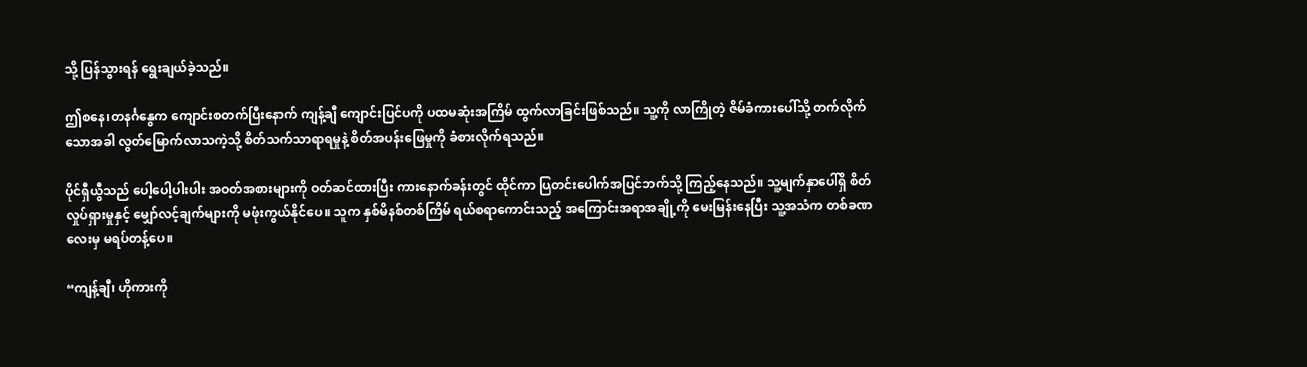သို့ ပြန်သွားရန် ရွေးချယ်ခဲ့သည်။

ဤစနေ၊တနင်္ဂနွေက ကျောင်းစတက်ပြီးနောက် ကျန့်ချီ ကျောင်းပြင်ပကို ပထမဆုံးအကြိမ် ထွက်လာခြင်းဖြစ်သည်။ သူ့ကို လာကြိုတဲ့ ဇိမ်ခံကားပေါ်သို့ တက်လိုက်သောအခါ လွတ်မြောက်လာသကဲ့သို့ စိတ်သက်သာရာရမှုနဲ့ စိတ်အပန်းဖြေမှုကို ခံစားလိုက်ရသည်။

ပိုင်ရှီယွီသည် ပေါ့ပေါ့ပါးပါး အဝတ်အစားများကို ဝတ်ဆင်ထားပြီး ကားနောက်ခန်းတွင် ထိုင်ကာ ပြတင်းပေါက်အပြင်ဘက်သို့ ကြည့်နေသည်။ သူ့မျက်နှာပေါ်ရှိ စိတ်လှုပ်ရှားမှုနှင့် မျှော်လင့်ချက်များကို မဖုံးကွယ်နိုင်ပေ။ သူက နှစ်မိနစ်တစ်ကြိမ် ရယ်စရာကောင်းသည့် အကြောင်းအရာအချို့ကို မေးမြန်းနေပြီး သူ့အသံက တစ်ခဏလေးမှ မရပ်တန့်ပေ။

“ကျန့်ချီ၊ ဟိုကားကို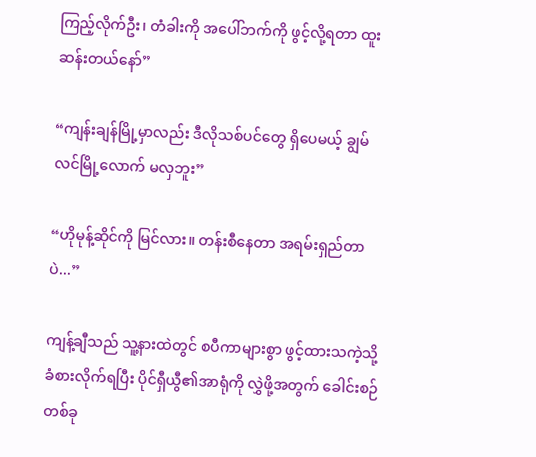ကြည့်လိုက်ဦး၊ တံခါးကို အပေါ်ဘက်ကို ဖွင့်လို့ရတာ ထူးဆန်းတယ်နော်”

“ကျန်းချန်မြို့မှာလည်း ဒီလိုသစ်ပင်တွေ ရှိပေမယ့် ချွမ်လင်မြို့လောက် မလှဘူး”

“ဟိုမုန့်ဆိုင်ကို မြင်လား။ တန်းစီနေတာ အရမ်းရှည်တာပဲ...”

ကျန့်ချီသည် သူ့နားထဲတွင် စပီကာများစွာ ဖွင့်ထားသကဲ့သို့ ခံစားလိုက်ရပြီး ပိုင်ရှီယွီ၏အာရုံကို လွှဲဖို့အတွက် ခေါင်းစဉ်တစ်ခု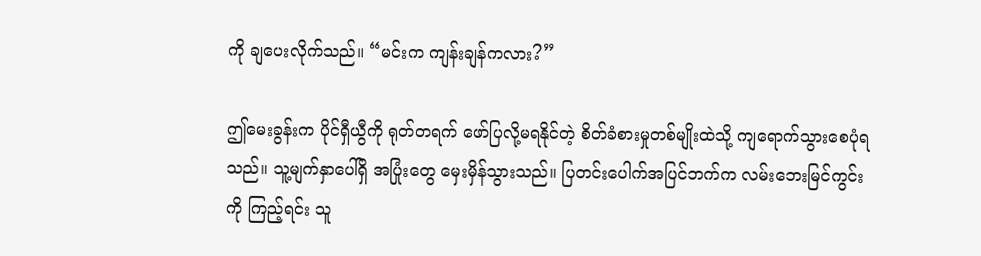ကို ချပေးလိုက်သည်။ “မင်းက ကျန်းချန်ကလား?”

ဤမေးခွန်းက ပိုင်ရှီယွီကို ရုတ်တရက် ဖော်ပြလို့မရနိုင်တဲ့ စိတ်ခံစားမှုတစ်မျိုးထဲသို့ ကျရောက်သွားစေပုံရသည်။ သူ့မျက်နှာပေါ်ရှိ အပြုံးတွေ မှေးမှိန်သွားသည်။ ပြတင်းပေါက်အပြင်ဘက်က လမ်းဘေးမြင်ကွင်းကို ကြည့်ရင်း သူ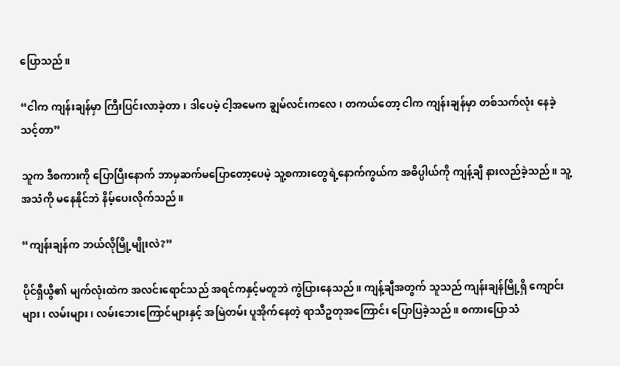ပြောသည်။

“ငါက ကျန်းချန်မှာ ကြီးပြင်းလာခဲ့တာ၊ ဒါပေမဲ့ ငါ့အမေက ချွမ်လင်းကလေ၊ တကယ်တော့ ငါက ကျန်းချန်မှာ တစ်သက်လုံး နေခဲ့သင့်တာ”

သူက ဒီစကားကို ပြောပြီးနောက် ဘာမှဆက်မပြောတော့ပေမဲ့ သူ့စကားတွေရဲ့နောက်ကွယ်က အဓိပ္ပါယ်ကို ကျန့်ချီ နားလည်ခဲ့သည်။ သူ့အသံကို မနေနိုင်ဘဲ နိမ့်ပေးလိုက်သည်။

“ကျန်းချန်က ဘယ်လိုမြို့မျိုးလဲ?”

ပိုင်ရှီယွီ၏ မျက်လုံးထဲက အလင်းရောင်သည် အရင်ကနှင့်မတူဘဲ ကွဲပြားနေသည်။ ကျန့်ချီအတွက် သူသည် ကျန်းချန်မြို့ရှိ ကျောင်းများ၊ လမ်းများ၊ လမ်းဘေးကြောင်များနှင့် အမြဲတမ်း ပူအိုက်နေတဲ့ ရာသီဥတုအကြောင်း ပြောပြခဲ့သည်။ စကားပြောသံ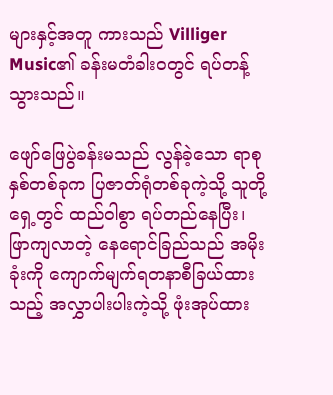များနှင့်အတူ ကားသည် Villiger Music၏ ခန်းမတံခါးဝတွင် ရပ်တန့်သွားသည်။

ဖျော်ဖြေပွဲခန်းမသည် လွန်ခဲ့သော ရာစုနှစ်တစ်ခုက ပြဇာတ်ရုံတစ်ခုကဲ့သို့ သူတို့ရှေ့တွင် ထည်ဝါစွာ ရပ်တည်နေပြီး၊ ဖြာကျလာတဲ့ နေရောင်ခြည်သည် အမိုးခုံးကို ကျောက်မျက်ရတနာစီခြယ်ထားသည့် အလွှာပါးပါးကဲ့သို့ ဖုံးအုပ်ထား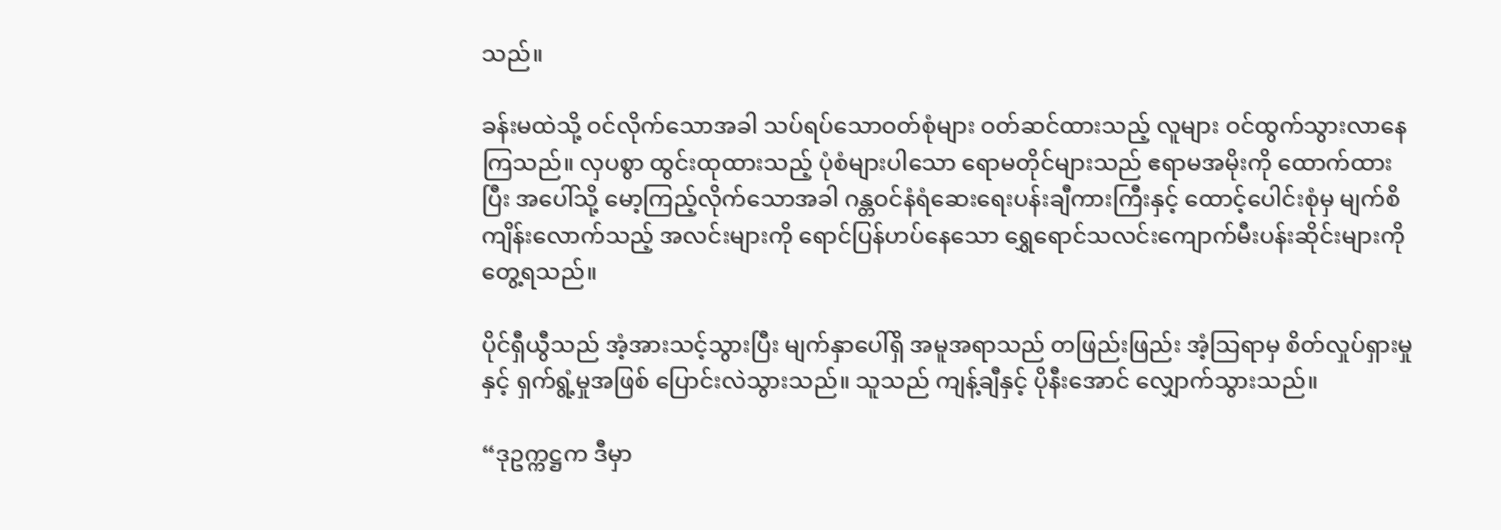သည်။

ခန်းမထဲသို့ ဝင်လိုက်သောအခါ သပ်ရပ်သောဝတ်စုံများ ဝတ်ဆင်ထားသည့် လူများ ဝင်ထွက်သွားလာနေကြသည်။ လှပစွာ ထွင်းထုထားသည့် ပုံစံများပါသော ရောမတိုင်များသည် ဧရာမအမိုးကို ထောက်ထားပြီး အပေါ်သို့ မော့ကြည့်လိုက်သောအခါ ဂန္တဝင်နံရံဆေးရေးပန်းချီကားကြီးနှင့် ထောင့်ပေါင်းစုံမှ မျက်စိကျိန်းလောက်သည့် အလင်းများကို ရောင်ပြန်ဟပ်နေသော ရွှေရောင်သလင်းကျောက်မီးပန်းဆိုင်းများကို တွေ့ရသည်။

ပိုင်ရှီယွီသည် အံ့အားသင့်သွားပြီး မျက်နှာပေါ်ရှိ အမူအရာသည် တဖြည်းဖြည်း အံ့သြရာမှ စိတ်လှုပ်ရှားမှုနှင့် ရှက်ရွံ့မှုအဖြစ် ပြောင်းလဲသွားသည်။ သူသည် ကျန့်ချီနှင့် ပိုနီးအောင် လျှောက်သွားသည်။

“ဒုဥက္ကဋ္ဌက ဒီမှာ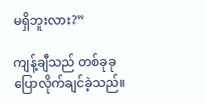မရှိဘူးလား?”

ကျန့်ချီသည် တစ်ခုခုပြောလိုက်ချင်ခဲ့သည်။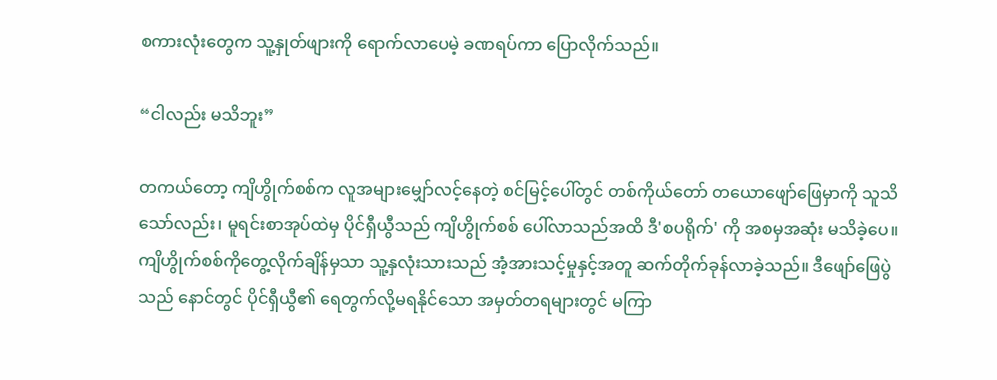စကားလုံးတွေက သူ့နှုတ်ဖျားကို ရောက်လာပေမဲ့ ခဏရပ်ကာ ပြောလိုက်သည်။

“ငါလည်း မသိဘူး”

တကယ်တော့ ကျိဟွိုက်စစ်က လူအများမျှော်လင့်နေတဲ့ စင်မြင့်ပေါ်တွင် တစ်ကိုယ်တော် တယောဖျော်ဖြေမှာကို သူသိသော်လည်း၊ မူရင်းစာအုပ်ထဲမှ ပိုင်ရှီယွီသည် ကျိဟွိုက်စစ် ပေါ်လာသည်အထိ ဒီ'စပရိုက်' ကို အစမှအဆုံး မသိခဲ့ပေ။ ကျိဟွိုက်စစ်ကိုတွေ့လိုက်ချိန်မှသာ သူ့နှလုံးသားသည် အံ့အားသင့်မှုနှင့်အတူ ဆက်တိုက်ခုန်လာခဲ့သည်။ ဒီဖျော်ဖြေပွဲသည် နောင်တွင် ပိုင်ရှီယွီ၏ ရေတွက်လို့မရနိုင်သော အမှတ်တရများတွင် မကြာ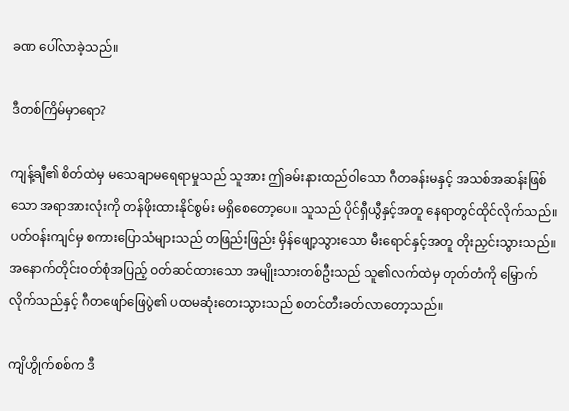ခဏ ပေါ်လာခဲ့သည်။

ဒီတစ်ကြိမ်မှာရော?

ကျန့်ချီ၏ စိတ်ထဲမှ မသေချာမရေရာမှုသည် သူအား ဤခမ်းနားထည်ဝါသော ဂီတခန်းမနှင့် အသစ်အဆန်းဖြစ်သော အရာအားလုံးကို တန်ဖိုးထားနိုင်စွမ်း မရှိစေတော့ပေ။ သူသည် ပိုင်ရှီယွီနှင့်အတူ နေရာတွင်ထိုင်လိုက်သည်။ ပတ်ဝန်းကျင်မှ စကားပြောသံများသည် တဖြည်းဖြည်း မှိန်ဖျော့သွားသော မီးရောင်နှင့်အတူ တိုးညှင်းသွားသည်။ အနောက်တိုင်းဝတ်စုံအပြည့် ဝတ်ဆင်ထားသော အမျိုးသားတစ်ဦးသည် သူ၏လက်ထဲမှ တုတ်တံကို မြှောက်လိုက်သည်နှင့် ဂီတဖျော်ဖြေပွဲ၏ ပထမဆုံးတေးသွားသည် စတင်တီးခတ်လာတော့သည်။

ကျိဟွိုက်စစ်က ဒီ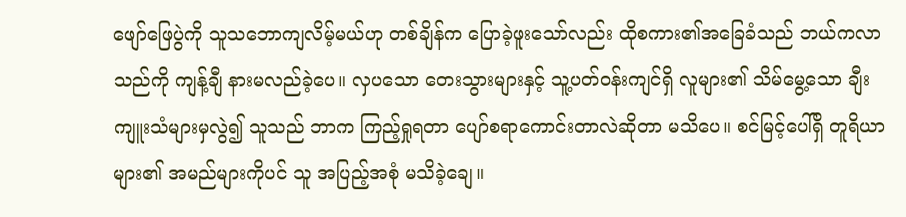ဖျော်ဖြေပွဲကို သူသဘောကျလိမ့်မယ်ဟု တစ်ချိန်က ပြောခဲ့ဖူးသော်လည်း ထိုစကား၏အခြေခံသည် ဘယ်ကလာသည်ကို ကျန့်ချီ နားမလည်ခဲ့ပေ။ လှပသော တေးသွားများနှင့် သူ့ပတ်ဝန်းကျင်ရှိ လူများ၏ သိမ်မွေ့သော ချီးကျူးသံများမှလွဲ၍ သူသည် ဘာက ကြည့်ရှုရတာ ပျော်စရာကောင်းတာလဲဆိုတာ မသိပေ။ စင်မြင့်ပေါ်ရှိ တူရိယာများ၏ အမည်များကိုပင် သူ အပြည့်အစုံ မသိခဲ့ချေ။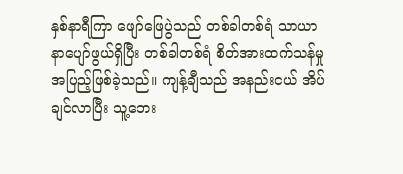နှစ်နာရီကြာ ဖျော်ဖြေပွဲသည် တစ်ခါတစ်ရံ သာယာနာပျော်ဖွယ်ရှိပြီး တစ်ခါတစ်ရံ စိတ်အားထက်သန်မှု အပြည့်ဖြစ်ခဲ့သည်။ ကျန့်ချီသည် အနည်းငယ် အိပ်ချင်လာပြီး သူ့ဘေး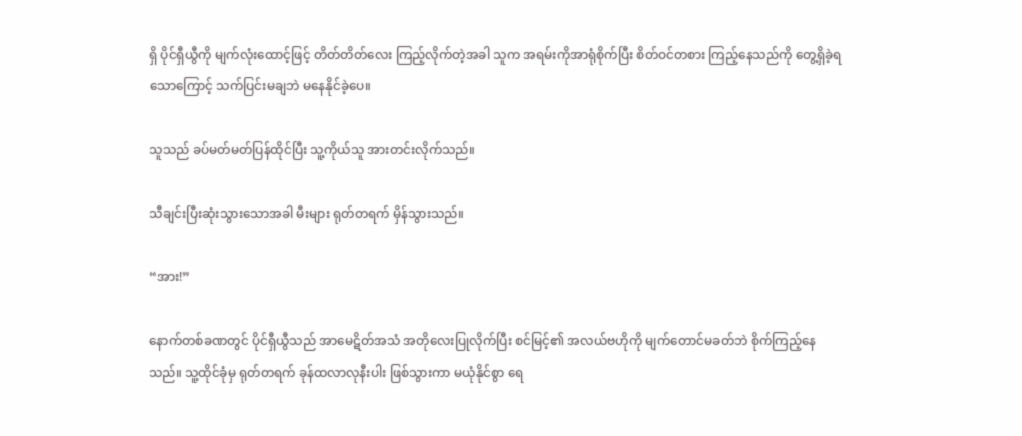ရှိ ပိုင်ရှီယွီကို မျက်လုံးထောင့်ဖြင့် တိတ်တိတ်လေး ကြည့်လိုက်တဲ့အခါ သူက အရမ်းကိုအာရုံစိုက်ပြီး စိတ်ဝင်တစား ကြည့်နေသည်ကို တွေ့ရှိခဲ့ရသောကြောင့် သက်ပြင်းမချဘဲ မနေနိုင်ခဲ့ပေ။

သူသည် ခပ်မတ်မတ်ပြန်ထိုင်ပြီး သူ့ကိုယ်သူ အားတင်းလိုက်သည်။

သီချင်းပြီးဆုံးသွားသောအခါ မီးများ ရုတ်တရက် မှိန်သွားသည်။

“အား!”

နောက်တစ်ခဏတွင် ပိုင်ရှီယွီသည် အာမေဋိတ်အသံ အတိုလေးပြုလိုက်ပြီး စင်မြင့်၏ အလယ်ဗဟိုကို မျက်တောင်မခတ်ဘဲ စိုက်ကြည့်နေသည်။ သူ့ထိုင်ခုံမှ ရုတ်တရက် ခုန်ထလာလုနီးပါး ဖြစ်သွားကာ မယုံနိုင်စွာ ရေ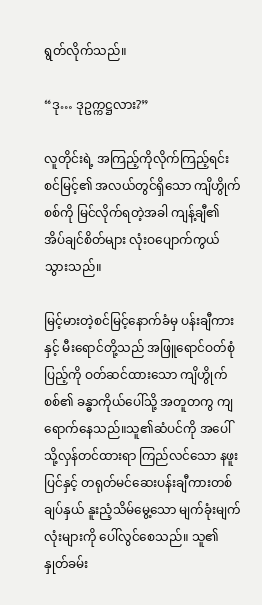ရွတ်လိုက်သည်။

“ဒု… ဒုဥက္ကဋ္ဌလား?”

လူတိုင်းရဲ့ အကြည့်ကိုလိုက်ကြည့်ရင်း စင်မြင့်၏ အလယ်တွင်ရှိသော ကျိဟွိုက်စစ်ကို မြင်လိုက်ရတဲ့အခါ ကျန့်ချီ၏ အိပ်ချင်စိတ်များ လုံးဝပျောက်ကွယ်သွားသည်။

မြင့်မားတဲ့စင်မြင့်နောက်ခံမှ ပန်းချီကားနှင့် မီးရောင်တို့သည် အဖြူရောင်ဝတ်စုံပြည့်ကို ဝတ်ဆင်ထားသော ကျိဟွိုက်စစ်၏ ခန္ဓာကိုယ်ပေါ်သို့ အတူတကွ ကျရောက်နေသည်။သူ၏ဆံပင်ကို အပေါ်သို့လှန်တင်ထားရာ ကြည်လင်သော နဖူးပြင်နှင့် တရုတ်မင်ဆေးပန်းချီကားတစ်ချပ်နှယ် နူးညံ့သိမ်မွေ့သော မျက်ခုံးမျက်လုံးများကို ပေါ်လွင်စေသည်။ သူ၏နှုတ်ခမ်း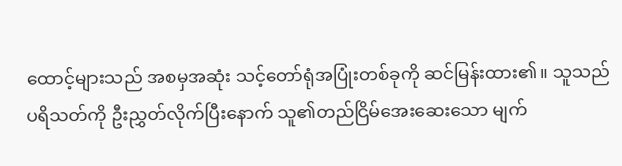ထောင့်များသည် အစမှအဆုံး သင့်တော်ရုံအပြုံးတစ်ခုကို ဆင်မြန်းထား၏။ သူသည် ပရိသတ်ကို ဦးညွှတ်လိုက်ပြီးနောက် သူ၏တည်ငြိမ်အေးဆေးသော မျက်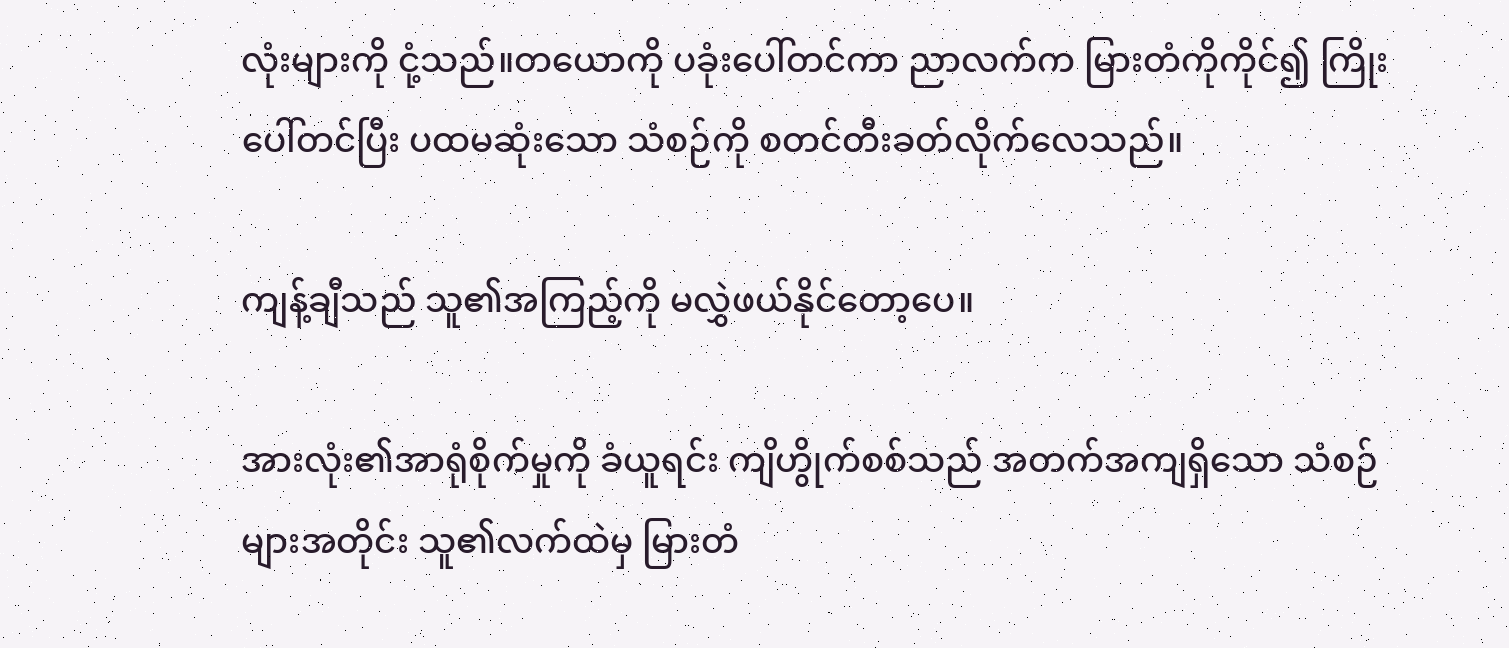လုံးများကို ငုံ့သည်။တယောကို ပခုံးပေါ်တင်ကာ ညာလက်က မြားတံကိုကိုင်၍ ကြိုးပေါ်တင်ပြီး ပထမဆုံးသော သံစဉ်ကို စတင်တီးခတ်လိုက်လေသည်။

ကျန့်ချီသည် သူ၏အကြည့်ကို မလွှဲဖယ်နိုင်တော့ပေ။

အားလုံး၏အာရုံစိုက်မှုကို ခံယူရင်း ကျိဟွိုက်စစ်သည် အတက်အကျရှိသော သံစဉ်များအတိုင်း သူ၏လက်ထဲမှ မြားတံ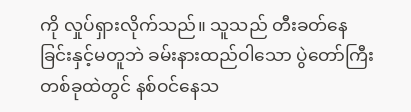ကို လှုပ်ရှားလိုက်သည်။ သူသည် တီးခတ်နေခြင်းနှင့်မတူဘဲ ခမ်းနားထည်ဝါသော ပွဲတော်ကြီးတစ်ခုထဲတွင် နစ်ဝင်နေသ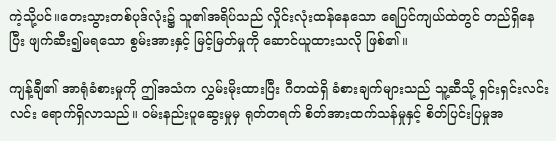ကဲ့သို့ပင်။တေးသွားတစ်ပုဒ်လုံး၌ သူ၏အရိပ်သည် လှိုင်းလုံးထန်နေသော ရေပြင်ကျယ်ထဲတွင် တည်ရှိနေပြီး ဖျက်ဆီး၍မရသော စွမ်းအားနှင့် မြင့်မြတ်မှုကို ဆောင်ယူထားသလို ဖြစ်၏။

ကျန့်ချီ၏ အာရုံခံစားမှုကို ဤအသံက လွှမ်းမိုးထားပြီး ဂီတထဲရှိ ခံစားချက်များသည် သူ့ဆီသို့ ရှင်းရှင်းလင်းလင်း ရောက်ရှိလာသည်။ ဝမ်းနည်းပူဆွေးမှုမှ ရုတ်တရက် စိတ်အားထက်သန်မှုနှင့် စိတ်ပြင်းပြမှုအ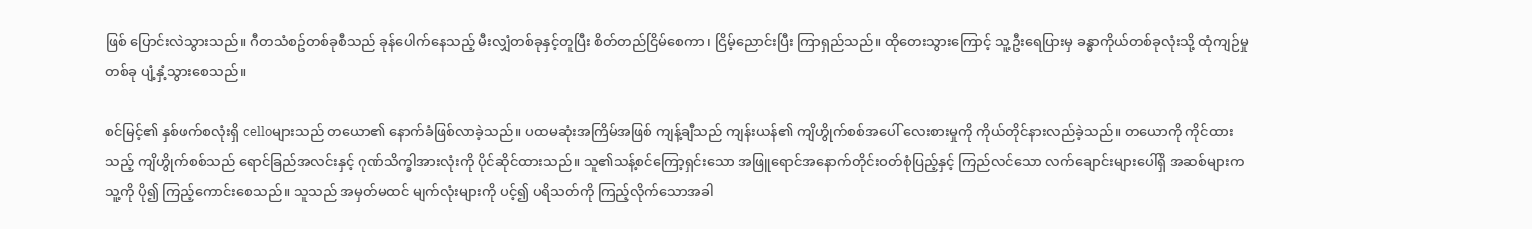ဖြစ် ပြောင်းလဲသွားသည်။ ဂီတသံစဥ်တစ်ခုစီသည် ခုန်ပေါက်နေသည့် မီးလျှံတစ်ခုနှင့်တူပြီး စိတ်တည်ငြိမ်စေကာ၊ ငြိမ့်ညောင်းပြီး ကြာရှည်သည်။ ထိုတေးသွားကြောင့် သူ့ဦးရေပြားမှ ခန္ဓာကိုယ်တစ်ခုလုံးသို့ ထုံကျဉ်မှုတစ်ခု ပျံ့နှံ့သွားစေသည်။

စင်မြင့်၏ နှစ်ဖက်စလုံးရှိ celloများသည် တယော၏ နောက်ခံဖြစ်လာခဲ့သည်။ ပထမဆုံးအကြိမ်အဖြစ် ကျန့်ချီသည် ကျန်းယန်၏ ကျိဟွိုက်စစ်အပေါ် လေးစားမှုကို ကိုယ်တိုင်နားလည်ခဲ့သည်။ တယောကို ကိုင်ထားသည့် ကျိဟွိုက်စစ်သည် ရောင်ခြည်အလင်းနှင့် ဂုဏ်သိက္ခါအားလုံးကို ပိုင်ဆိုင်ထားသည်။ သူ၏သန့်စင်ကြော့ရှင်းသော အဖြူရောင်အနောက်တိုင်းဝတ်စုံပြည့်နှင့် ကြည်လင်သော လက်ချောင်းများပေါ်ရှိ အဆစ်များက သူ့ကို ပို၍ ကြည့်ကောင်းစေသည်။ သူသည် အမှတ်မထင် မျက်လုံးများကို ပင့်၍ ပရိသတ်ကို ကြည့်လိုက်သောအခါ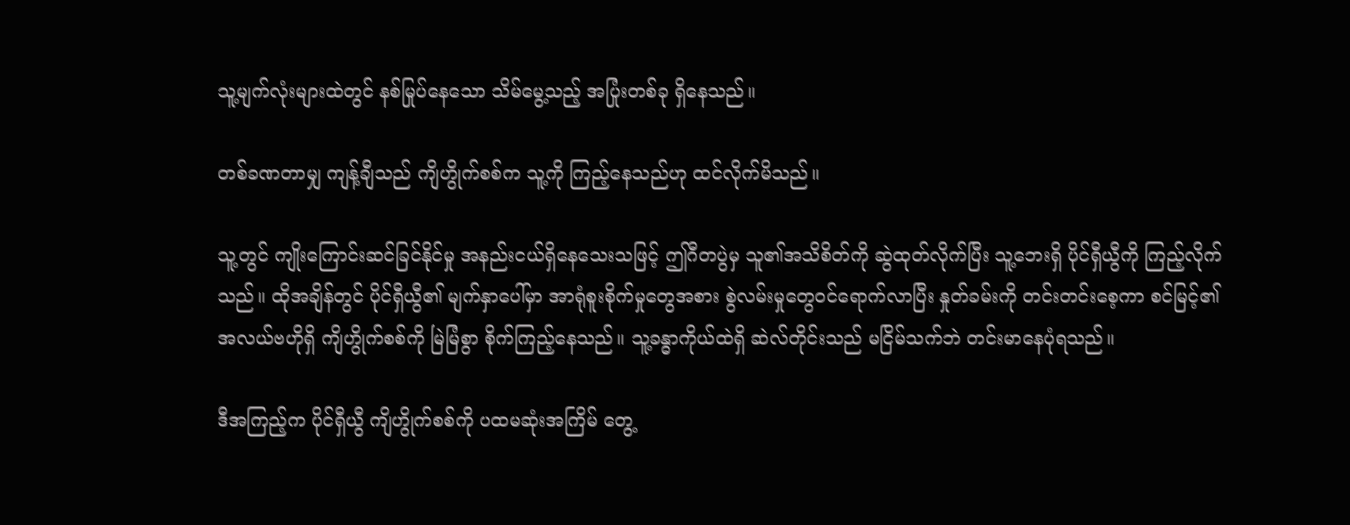သူ့မျက်လုံးများထဲတွင် နစ်မြုပ်နေသော သိမ်မွေ့သည့် အပြုံးတစ်ခု ရှိနေသည်။

တစ်ခဏတာမျှ ကျန့်ချီသည် ကျိဟွိုက်စစ်က သူ့ကို ကြည့်နေသည်ဟု ထင်လိုက်မိသည်။

သူ့တွင် ကျိုးကြောင်းဆင်ခြင်နိုင်မှု အနည်းငယ်ရှိနေသေးသဖြင့် ဤဂီတပွဲမှ သူ၏အသိစိတ်ကို ဆွဲထုတ်လိုက်ပြီး သူ့ဘေးရှိ ပိုင်ရှီယွီကို ကြည့်လိုက်သည်။ ထိုအချိန်တွင် ပိုင်ရှီယွီ၏ မျက်နှာပေါ်မှာ အာရုံစူးစိုက်မှုတွေအစား စွဲလမ်းမှုတွေဝင်ရောက်လာပြီး နှုတ်ခမ်းကို တင်းတင်းစေ့ကာ စင်မြင့်၏ အလယ်ဗဟိုရှိ ကျိဟွိုက်စစ်ကို မြဲမြံစွာ စိုက်ကြည့်နေသည်။ သူ့ခန္ဓာကိုယ်ထဲရှိ ဆဲလ်တိုင်းသည် မငြိမ်သက်ဘဲ တင်းမာနေပုံရသည်။

ဒီအကြည့်က ပိုင်ရှီယွီ ကျိဟွိုက်စစ်ကို ပထမဆုံးအကြိမ် တွေ့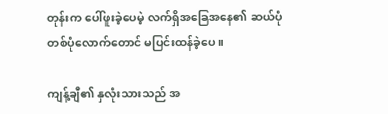တုန်းက ပေါ်ဖူးခဲ့ပေမဲ့ လက်ရှိအခြေအနေ၏ ဆယ်ပုံတစ်ပုံလောက်တောင် မပြင်းထန်ခဲ့ပေ။

ကျန့်ချီ၏ နှလုံးသားသည် အ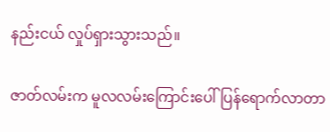နည်းငယ် လှုပ်ရှားသွားသည်။

ဇာတ်လမ်းက မူလလမ်းကြောင်းပေါ် ပြန်ရောက်လာတာ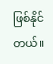ဖြစ်နိုင်တယ်။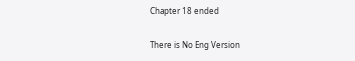Chapter 18 ended

There is No Eng Version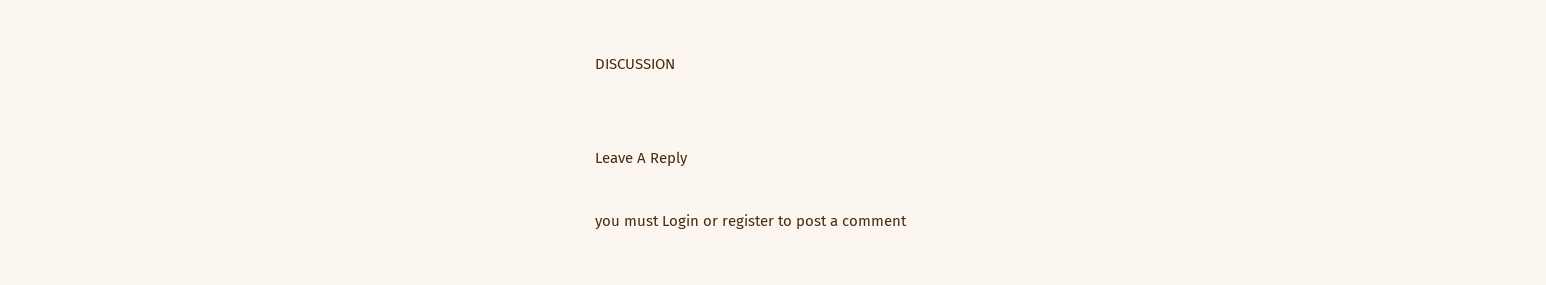DISCUSSION


Leave A Reply

you must Login or register to post a comment